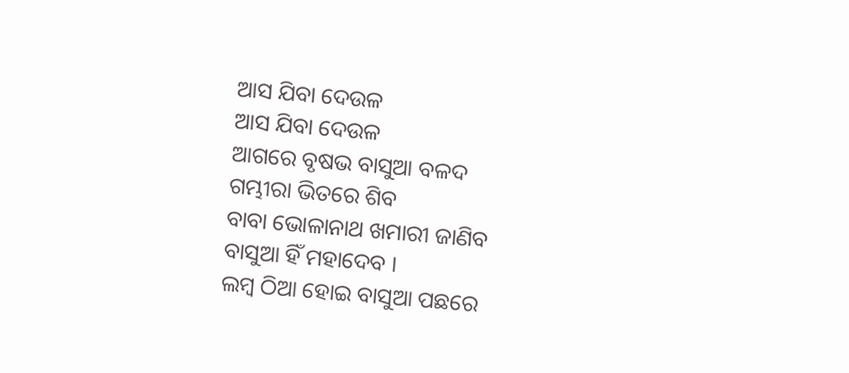ଆସ ଯିବା ଦେଉଳ
ଆସ ଯିବା ଦେଉଳ
ଆଗରେ ବୃଷଭ ବାସୁଆ ବଳଦ
ଗମ୍ଭୀରା ଭିତରେ ଶିବ
ବାବା ଭୋଳାନାଥ ଖମାରୀ ଜାଣିବ
ବାସୁଆ ହିଁ ମହାଦେବ ।
ଲମ୍ବ ଠିଆ ହୋଇ ବାସୁଆ ପଛରେ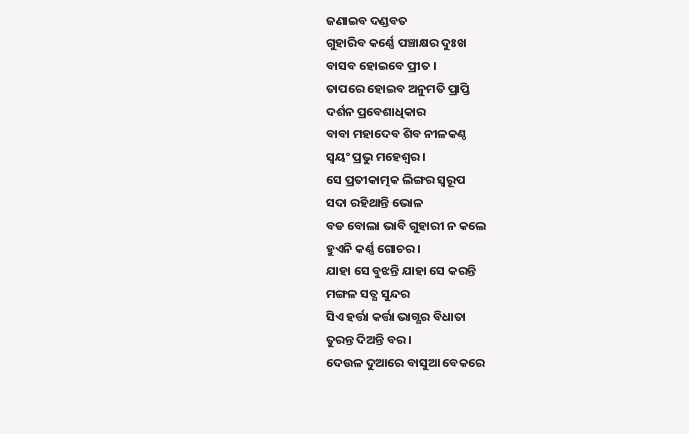ଜଣାଇବ ଦଣ୍ଡବତ
ଗୁହାରିବ କର୍ଣ୍ଣେ ପଞ୍ଚାକ୍ଷର ଦୁଃଖ
ବାସବ ହୋଇବେ ପ୍ରୀତ ।
ତାପରେ ହୋଇବ ଅନୁମତି ପ୍ରାପ୍ତି
ଦର୍ଶନ ପ୍ରବେଶାଧିକାର
ବାବା ମହାଦେବ ଶିବ ନୀଳକଣ୍ଠ
ସ୍ବୟଂ ପ୍ରଭୁ ମହେଶ୍ବର ।
ସେ ପ୍ରତୀକାତ୍ମକ ଲିଙ୍ଗର ସ୍ବରୂପ
ସଦା ରହିଥାନ୍ତି ଭୋଳ
ବଡ ବୋଲା ଭାବି ଗୁହାରୀ ନ କଲେ
ହୁଏନି କର୍ଣ୍ଣ ଗୋଚର ।
ଯାହା ସେ ବୁଝନ୍ତି ଯାହା ସେ କରନ୍ତି
ମଙ୍ଗଳ ସତ୍ଯ ସୁନ୍ଦର
ସିଏ ହର୍ତ୍ତା କର୍ତ୍ତା ଭାଗ୍ଯର ବିଧାତା
ତୁରନ୍ତ ଦିଅନ୍ତି ବର ।
ଦେଉଳ ଦୁଆରେ ବାସୁଆ ବେକରେ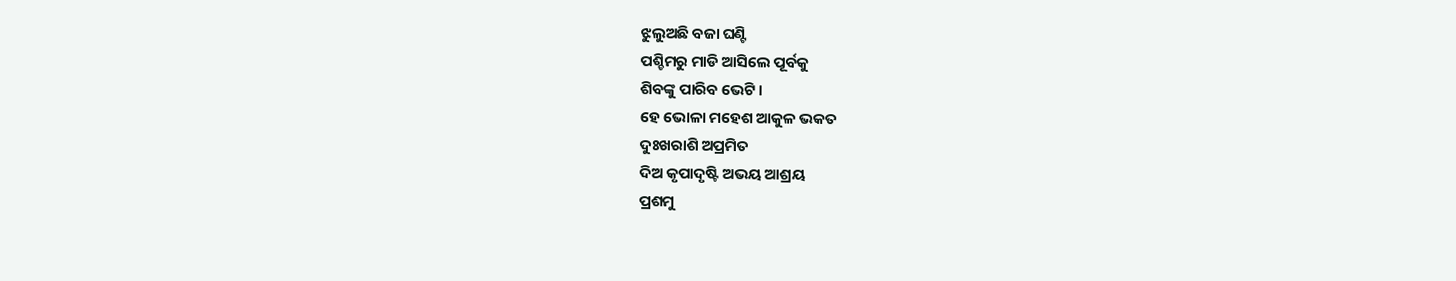ଝୁଲୁଅଛି ବଜା ଘଣ୍ଟି
ପଶ୍ଚିମରୁ ମାଡି ଆସିଲେ ପୂର୍ବକୁ
ଶିବଙ୍କୁ ପାରିବ ଭେଟି ।
ହେ ଭୋଳା ମହେଶ ଆକୁଳ ଭକତ
ଦୁଃଖରାଶି ଅପ୍ରମିତ
ଦିଅ କୃପାଦୃଷ୍ଟି ଅଭୟ ଆଶ୍ରୟ
ପ୍ରଶମୁ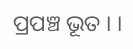ପ୍ରପଞ୍ଚ ଭୂତ । ।